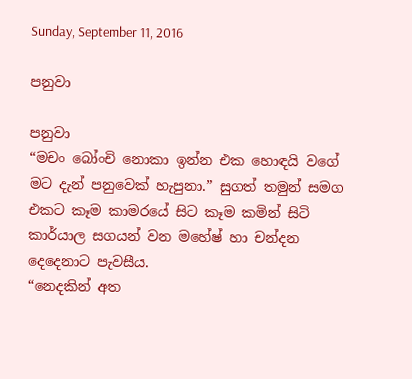Sunday, September 11, 2016

පනුවා

පනුවා
“මචං බෝංචි නොකා ඉන්න එක හොඳයි වගේ මට දැන් පනුවෙක් හැපුනා.” සුගත් තමුන් සමග එකට කෑම කාමරයේ සිට කෑම කමින් සිටි කාර්යාල සගයන් වන මහේෂ් හා චන්දන දෙදෙනාට පැවසීය.
“නෙදකින් අත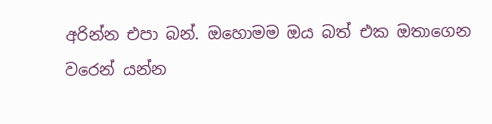අරින්න එපා බන්. ඔහොමම ඔය බත් එක ඔතාගෙන වරෙන් යන්න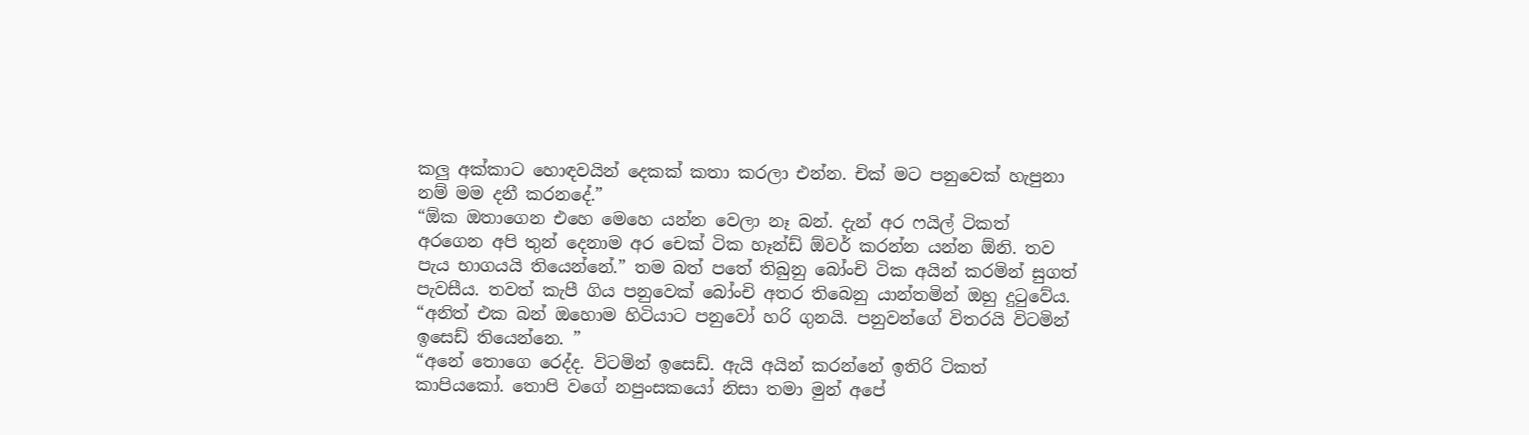කලු අක්කාට හොඳවයින් දෙකක් කතා කරලා එන්න. චික් මට පනුවෙක් හැපුනා නම් මම දනී කරනදේ.”
“ඕක ඔතාගෙන එහෙ මෙහෙ යන්න වෙලා නෑ බන්. දැන් අර ෆයිල් ටිකත් අරගෙන අපි තුන් දෙනාම අර චෙක් ටික හෑන්ඩ් ඕවර් කරන්න යන්න ඕනි. තව පැය භාගයයි තියෙන්නේ.” තම බත් පතේ තිබුනු බෝංචි ටික අයින් කරමින් සුගත් පැවසීය. තවත් කැපී ගිය පනුවෙක් බෝංචි අතර තිබෙනු යාන්තමින් ඔහු දුටුවේය. “අනිත් එක බන් ඔහොම හිටියාට පනුවෝ හරි ගුනයි. පනුවන්ගේ විතරයි විටමින් ඉසෙඩ් තියෙන්නෙ. ”
“අනේ තොගෙ රෙද්ද. විටමින් ඉසෙඩ්. ඇයි අයින් කරන්නේ ඉතිරි ටිකත් කාපියකෝ. තොපි වගේ නපුංසකයෝ නිසා තමා මුන් අපේ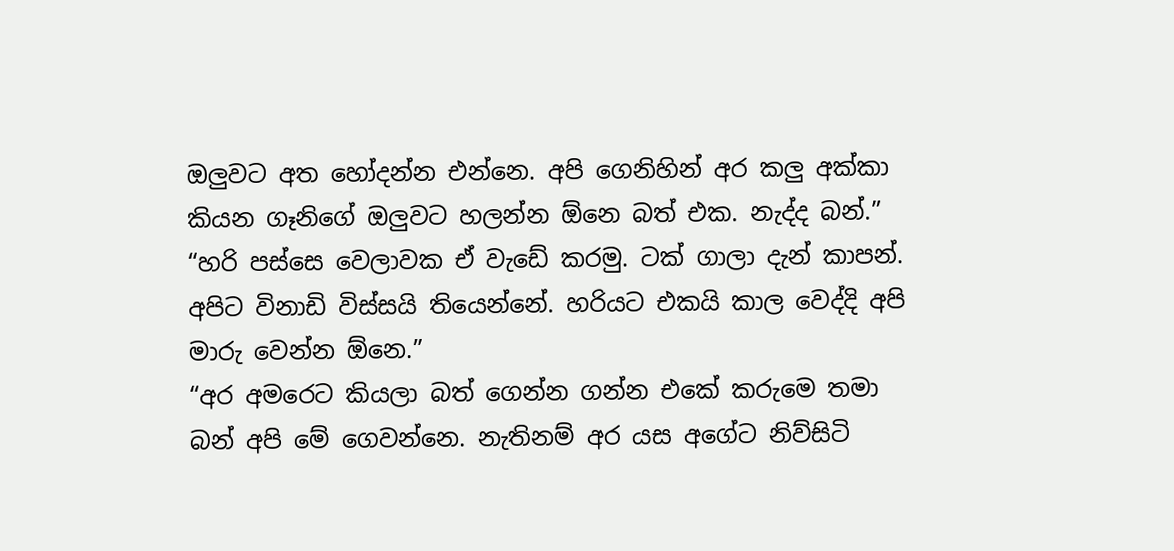ඔලුවට අත හෝදන්න එන්නෙ. අපි ගෙනිහින් අර කලු අක්කා කියන ගෑනිගේ ඔලුවට හලන්න ඕනෙ බත් එක. නැද්ද බන්.”
“හරි පස්සෙ වෙලාවක ඒ වැඩේ කරමු. ටක් ගාලා දැන් කාපන්. අපිට විනාඩි විස්සයි තියෙන්නේ. හරියට එකයි කාල වෙද්දි අපි මාරු වෙන්න ඕනෙ.”
“අර අමරෙට කියලා බත් ගෙන්න ගන්න එකේ කරුමෙ තමා බන් අපි මේ ගෙවන්නෙ. නැතිනම් අර යස අගේට නිව්සිටි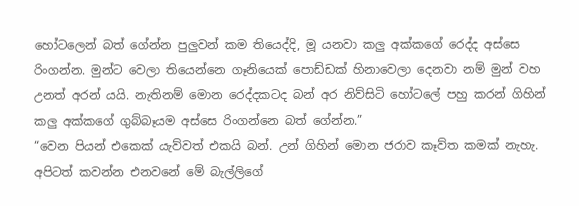හෝටලෙන් බත් ගේන්න පුලුවන් කම තියෙද්දි, මූ යනවා කලු අක්කගේ රෙද්ද අස්සෙ රිංගන්න. මුන්ට වෙලා තියෙන්නෙ ගෑනියෙක් පොඩ්ඩක් හිනාවෙලා දෙනවා නම් මුන් වහ උනත් අරන් යයි. නැතිනම් මොන රෙද්දකටද බන් අර නිව්සිටි හෝටලේ පහු කරන් ගිහින් කලු අක්කගේ ගුබ්බෑයම අස්සෙ රිංගන්නෙ බත් ගේන්න.”
“වෙන පියන් එකෙක් යැව්වත් එකයි බන්. උන් ගිහින් මොන ජරාව කෑව්ත කමක් නැහැ. අපිටත් කවන්න එනවනේ මේ බැල්ලිගේ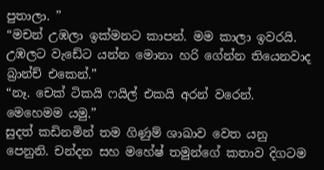පුතාලා. ”
“මචන් උඹලා ඉක්මනට කාපන්. මම කාලා ඉවරයි. උඹලට වැඩේට යන්න මොනා හරි ගේන්න තියෙනවාද බ්‍රාන්ච් එකෙන්.”
“නෑ. චෙක් ටිකයි ෆයිල් එකයි අරන් වරෙන්. මෙහෙමම යමු.”
සුදත් කඩිනමින් තම ගිණුම් ශාඛාව වෙත යනු පෙනුනි. චන්දන සහ මහේෂ් තමුන්ගේ කතාව දිගටම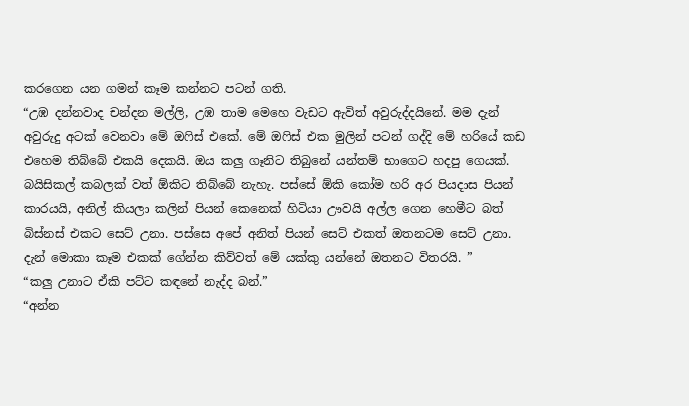කරගෙන යන ගමන් කෑම කන්නට පටන් ගති.
“උඹ දන්නවාද චන්දන මල්ලි, උඹ තාම මෙහෙ වැඩට ඇවිත් අවුරුද්දයිනේ. මම දැන් අවුරුදු අටක් වෙනවා මේ ඔෆිස් එකේ. මේ ඔෆිස් එක මුලින් පටන් ගද්දි මේ හරියේ කඩ එහෙම තිබ්බේ එකයි දෙකයි. ඔය කලු ගෑනිට තිබුනේ යන්තම් භාගෙට හදපු ගෙයක්. බයිසිකල් කබලක් වත් ඕකිට තිබ්බේ නැහැ. පස්සේ ඕකි කෝම හරි අර පියදාස පියන් කාරයයි, අනිල් කියලා කලින් පියන් කෙනෙක් හිටියා ඌවයි අල්ල ගෙන හෙමීට බත් බිස්නස් එකට සෙට් උනා. පස්සෙ අපේ අනිත් පියන් සෙට් එකත් ඔතනටම සෙට් උනා. දැන් මොකා කෑම එකක් ගේන්න කිව්වත් මේ යක්කු යන්නේ ඔතනට විතරයි. ”
“කලු උනාට ඒකි පට්ට කඳනේ නැද්ද බන්.”
“අන්න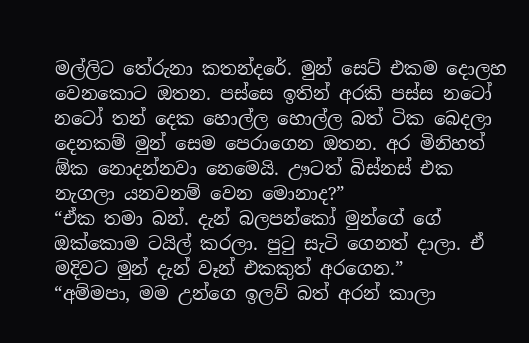මල්ලිට තේරුනා කතන්දරේ. මුන් සෙට් එකම දොලහ වෙනකොට ඔතන. පස්සෙ ඉතින් අරකි පස්ස නටෝ නටෝ තන් දෙක හොල්ල හොල්ල බත් ටික බෙදලා දෙනකම් මුන් සෙම පෙරාගෙන ඔතන. අර මිනිහත් ඕක නොදන්නවා නෙමෙයි. ඌටත් බිස්නස් එක නැගලා යනවනම් වෙන මොනාද?”
“ඒක තමා බන්. දැන් බලපන්කෝ මුන්ගේ ගේ ඔක්කොම ටයිල් කරලා. පුටු සැටි ගෙනත් දාලා. ඒ මදිවට මුන් දැන් වෑන් එකකුත් අරගෙන.”
“අම්මපා, මම උන්ගෙ ඉලව් බත් අරන් කාලා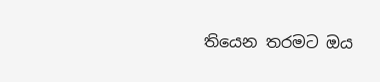තියෙන තරමට ඔය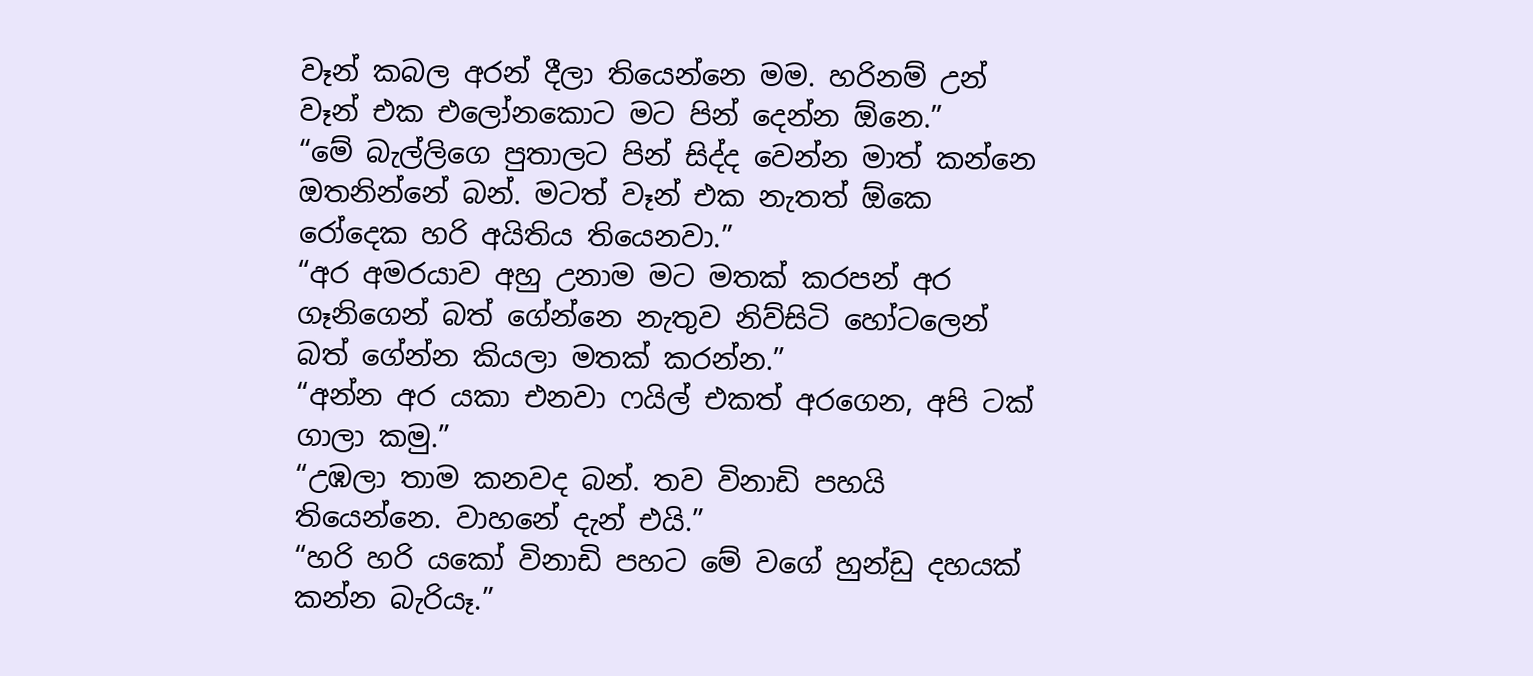වෑන් කබල අරන් දීලා තියෙන්නෙ මම. හරිනම් උන් වෑන් එක එලෝනකොට මට පින් දෙන්න ඕනෙ.”
“මේ බැල්ලිගෙ පුතාලට පින් සිද්ද වෙන්න මාත් කන්නෙ ඔතනින්නේ බන්. මටත් වෑන් එක නැතත් ඕකෙ රෝදෙක හරි අයිතිය තියෙනවා.”
“අර අමරයාව අහු උනාම මට මතක් කරපන් අර ගෑනිගෙන් බත් ගේන්නෙ නැතුව නිව්සිටි හෝටලෙන් බත් ගේන්න කියලා මතක් කරන්න.”
“අන්න අර යකා එනවා ෆයිල් එකත් අරගෙන, අපි ටක් ගාලා කමු.”
“උඹලා තාම කනවද බන්. තව විනාඩි පහයි තියෙන්නෙ. වාහනේ දැන් එයි.”
“හරි හරි යකෝ විනාඩි පහට මේ වගේ හුන්ඩු දහයක් කන්න බැරියෑ.”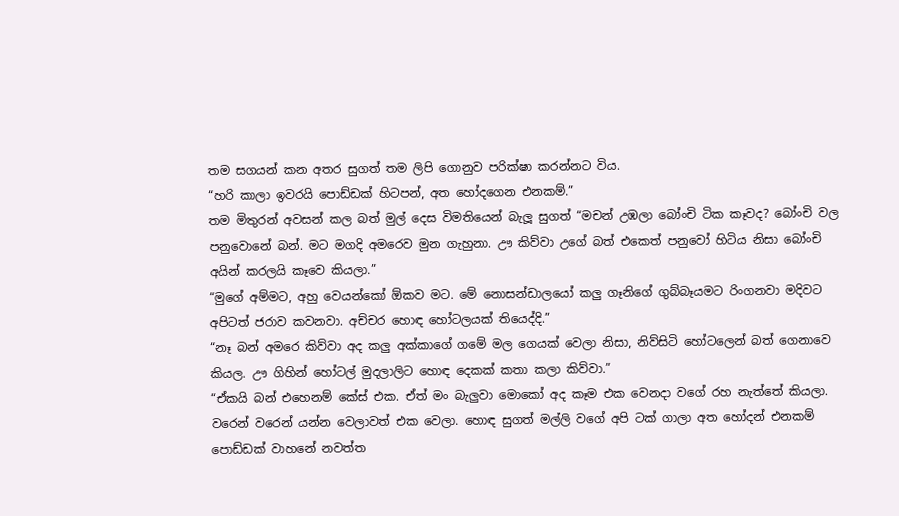තම සගයන් කන අතර සුගත් තම ලිපි ගොනුව පරික්ෂා කරන්නට විය.
“හරි කාලා ඉවරයි පොඩ්ඩක් හිටපන්, අත හෝදගෙන එනකම්.”
තම මිතුරන් අවසන් කල බත් මුල් දෙස විමතියෙන් බැලූ සුගත් “මචන් උඹලා බෝංචි ටික කෑවද? බෝංචි වල පනුවොනේ බන්. මට මගදි අමරෙව මුන ගැහුනා. ඌ කිව්වා උගේ බත් එකෙත් පනුවෝ හිටිය නිසා බෝංචි අයින් කරලයි කෑවෙ කියලා.”
“මුගේ අම්මට, අහු වෙයන්කෝ ඕකව මට. මේ නොසන්ඩාලයෝ කලු ගෑනිගේ ගුබ්බෑයමට රිංගනවා මදිවට අපිටත් ජරාව කවනවා. අච්චර හොඳ හෝටලයක් තියෙද්දි.”
“නෑ බන් අමරෙ කිව්වා අද කලු අක්කාගේ ගමේ මල ගෙයක් වෙලා නිසා, නිව්සිටි හෝටලෙන් බත් ගෙනාවෙ කියල. ඌ ගිහින් හෝටල් මුදලාලිට හොඳ දෙකක් කතා කලා කිව්වා.”
“ඒකයි බන් එහෙනම් කේස් එක. ඒත් මං බැලුවා මොකෝ අද කෑම එක වෙනදා වගේ රහ නැත්තේ කියලා. වරෙන් වරෙන් යන්න වෙලාවත් එක වෙලා. හොඳ සුගත් මල්ලි වගේ අපි ටක් ගාලා අත හෝදන් එනකම් පොඩ්ඩක් වාහනේ නවත්ත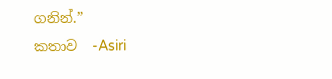ගනින්.”
කතාව  -Asiri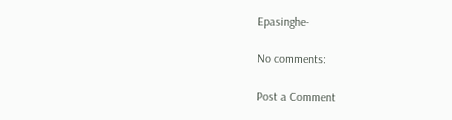Epasinghe-

No comments:

Post a Comment